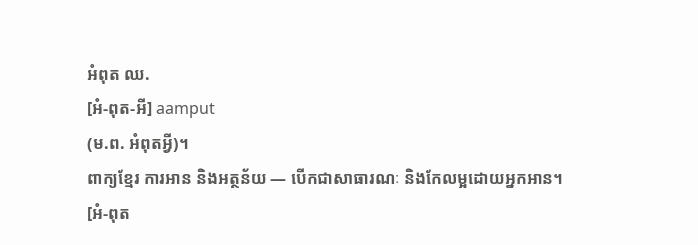អំពុត ឈ.
[អំ-ពុត-អី] aamput
(ម.ព. អំពុតអ្វី)។
ពាក្យខ្មែរ ការអាន និងអត្ថន័យ — បើកជាសាធារណៈ និងកែលម្អដោយអ្នកអាន។
[អំ-ពុត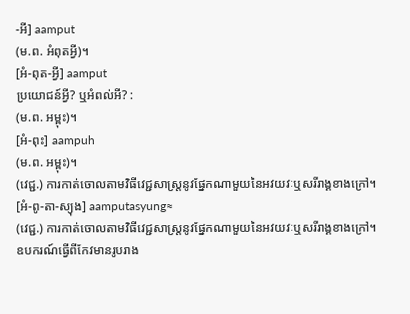-អី] aamput
(ម.ព. អំពុតអ្វី)។
[អំ-ពុត-អ្វី] aamput
ប្រយោជន៍អ្វី? ឬអំពល់អី? :
(ម.ព. អម្ពុះ)។
[អំ-ពុះ] aampuh
(ម.ព. អម្ពុះ)។
(វេជ្ជ.) ការកាត់ចោលតាមវិធីវេជ្ជសាស្ត្រនូវផ្នែកណាមួយនៃអវយវៈឬសរីរាង្គខាងក្រៅ។
[អំ-ពូ-តា-ស្យុង] aamputasyung≈
(វេជ្ជ.) ការកាត់ចោលតាមវិធីវេជ្ជសាស្ត្រនូវផ្នែកណាមួយនៃអវយវៈឬសរីរាង្គខាងក្រៅ។
ឧបករណ៍ធ្វើពីកែវមានរូបរាង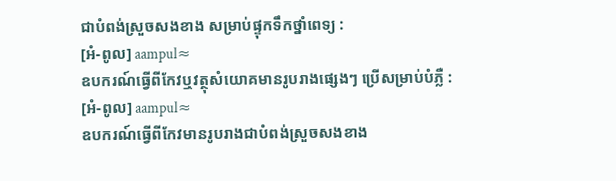ជាបំពង់ស្រួចសងខាង សម្រាប់ផ្ទុកទឹកថ្នាំពេទ្យ :
[អំ-ពូល] aampul≈
ឧបករណ៍ធ្វើពីកែវឬវត្ថុសំយោគមានរូបរាងផ្សេងៗ ប្រើសម្រាប់បំភ្លឺ :
[អំ-ពូល] aampul≈
ឧបករណ៍ធ្វើពីកែវមានរូបរាងជាបំពង់ស្រួចសងខាង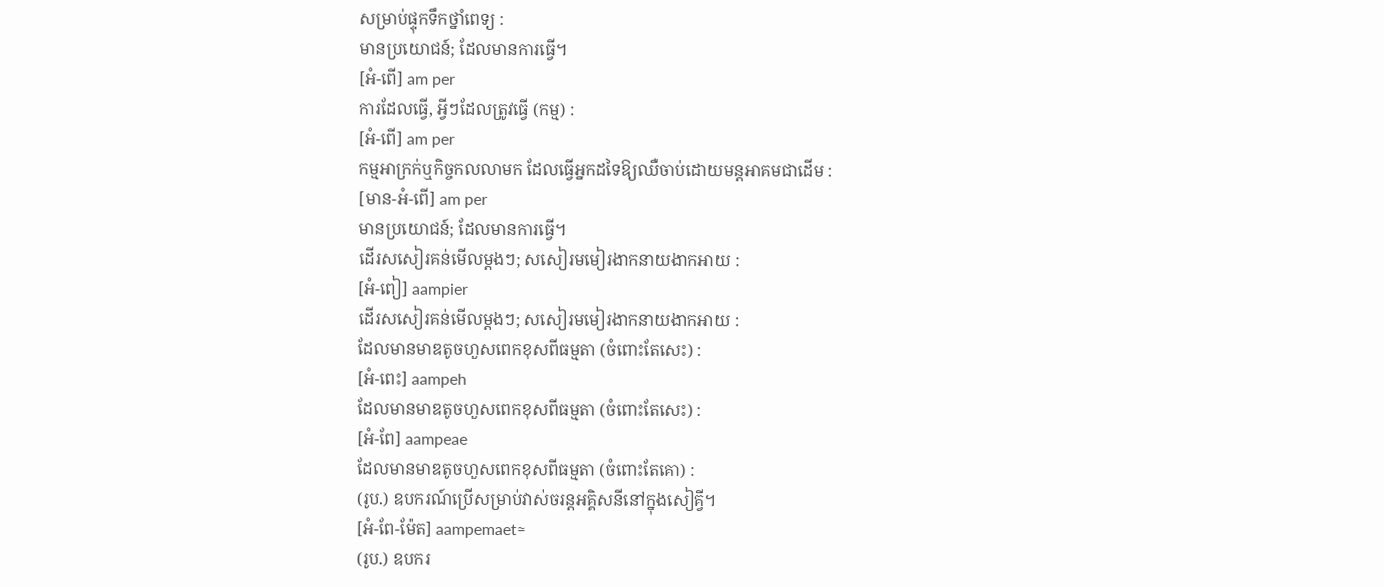សម្រាប់ផ្ទុកទឹកថ្នាំពេទ្យ :
មានប្រយោជន៍; ដែលមានការធ្វើ។
[អំ-ពើ] am per
ការដែលធ្វើ, អ្វីៗដែលត្រូវធ្វើ (កម្ម) :
[អំ-ពើ] am per
កម្មអាក្រក់ឬកិច្ចកលលាមក ដែលធ្វើអ្នកដទៃឱ្យឈឺចាប់ដោយមន្តអាគមជាដើម :
[មាន-អំ-ពើ] am per
មានប្រយោជន៍; ដែលមានការធ្វើ។
ដើរសសៀរគន់មើលម្ដងៗ; សសៀរមមៀរងាកនាយងាកអាយ :
[អំ-ពៀ] aampier
ដើរសសៀរគន់មើលម្ដងៗ; សសៀរមមៀរងាកនាយងាកអាយ :
ដែលមានមាឌតូចហួសពេកខុសពីធម្មតា (ចំពោះតែសេះ) :
[អំ-ពេះ] aampeh
ដែលមានមាឌតូចហួសពេកខុសពីធម្មតា (ចំពោះតែសេះ) :
[អំ-ពែ] aampeae
ដែលមានមាឌតូចហួសពេកខុសពីធម្មតា (ចំពោះតែគោ) :
(រូប.) ឧបករណ៍ប្រើសម្រាប់វាស់ចរន្តអគ្គិសនីនៅក្នុងសៀគ្វី។
[អំ-ពែ-ម៉ែត] aampemaet≈
(រូប.) ឧបករ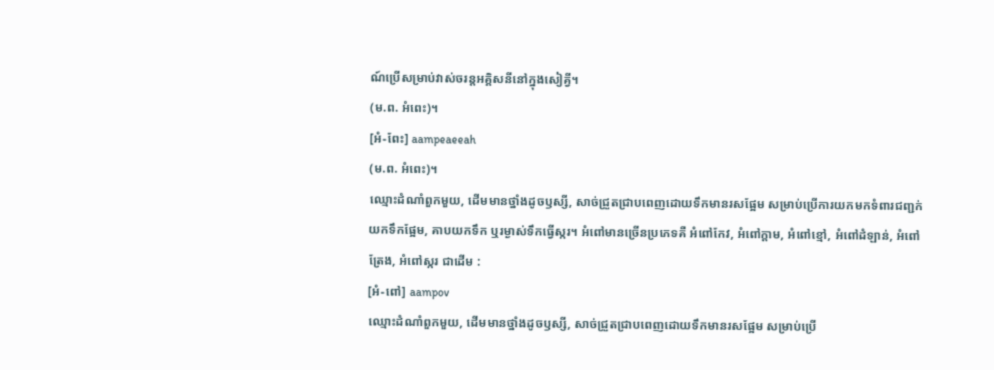ណ៍ប្រើសម្រាប់វាស់ចរន្តអគ្គិសនីនៅក្នុងសៀគ្វី។
(ម.ព. អំពេះ)។
[អំ-ពែះ] aampeaeeah
(ម.ព. អំពេះ)។
ឈ្មោះដំណាំពួកមួយ, ដើមមានថ្នាំងដូចឫស្សី, សាច់ជ្រួតជ្រាបពេញដោយទឹកមានរសផ្អែម សម្រាប់ប្រើការយកមកទំពារជញ្ជក់យកទឹកផ្អែម, គាបយកទឹក ឬរម្ងាស់ទឹកធ្វើស្ករ។ អំពៅមានច្រើនប្រភេទគឺ អំពៅកែវ, អំពៅក្ដាម, អំពៅខ្មៅ, អំពៅដំឡាន់, អំពៅត្រែង, អំពៅស្ករ ជាដើម :
[អំ-ពៅ] aampov
ឈ្មោះដំណាំពួកមួយ, ដើមមានថ្នាំងដូចឫស្សី, សាច់ជ្រួតជ្រាបពេញដោយទឹកមានរសផ្អែម សម្រាប់ប្រើ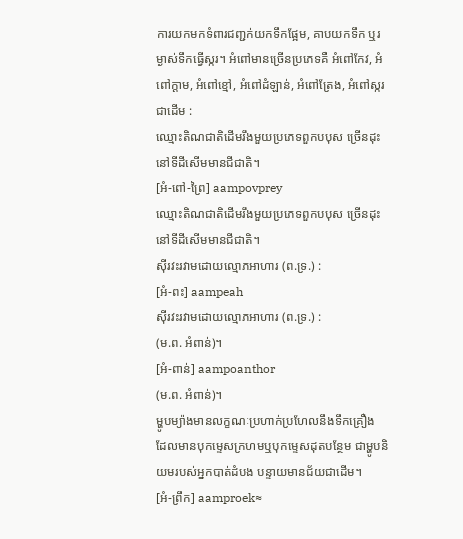ការយកមកទំពារជញ្ជក់យកទឹកផ្អែម, គាបយកទឹក ឬរម្ងាស់ទឹកធ្វើស្ករ។ អំពៅមានច្រើនប្រភេទគឺ អំពៅកែវ, អំពៅក្ដាម, អំពៅខ្មៅ, អំពៅដំឡាន់, អំពៅត្រែង, អំពៅស្ករ ជាដើម :
ឈ្មោះតិណជាតិដើមរឹងមួយប្រភេទពួកបបុស ច្រើនដុះនៅទីដីសើមមានជីជាតិ។
[អំ-ពៅ-ព្រៃ] aampovprey
ឈ្មោះតិណជាតិដើមរឹងមួយប្រភេទពួកបបុស ច្រើនដុះនៅទីដីសើមមានជីជាតិ។
ស៊ីរវះរវាមដោយល្មោភអាហារ (ព.ទ្រ.) :
[អំ-ពះ] aampeah
ស៊ីរវះរវាមដោយល្មោភអាហារ (ព.ទ្រ.) :
(ម.ព. អំពាន់)។
[អំ-ពាន់] aampoanthor
(ម.ព. អំពាន់)។
ម្ហូបម្យ៉ាងមានលក្ខណៈប្រហាក់ប្រហែលនឹងទឹកគ្រឿង ដែលមានបុកម្ទេសក្រហមឬបុកម្ទេសដុតបន្ថែម ជាម្ហូបនិយមរបស់អ្នកបាត់ដំបង បន្ទាយមានជ័យជាដើម។
[អំ-ព្រឹក] aamproek≈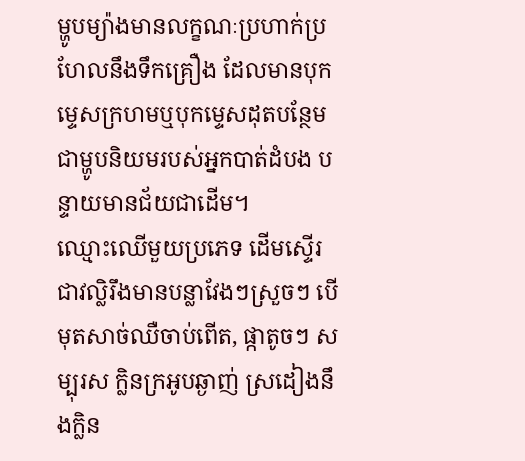ម្ហូបម្យ៉ាងមានលក្ខណៈប្រហាក់ប្រហែលនឹងទឹកគ្រឿង ដែលមានបុកម្ទេសក្រហមឬបុកម្ទេសដុតបន្ថែម ជាម្ហូបនិយមរបស់អ្នកបាត់ដំបង បន្ទាយមានជ័យជាដើម។
ឈ្មោះឈើមួយប្រភេទ ដើមស្ទើរជាវល្លិរឹងមានបន្លាវែងៗស្រួចៗ បើមុតសាច់ឈឺចាប់ពើត, ផ្កាតូចៗ សម្បុរស ក្លិនក្រអូបឆ្ងាញ់ ស្រដៀងនឹងក្លិន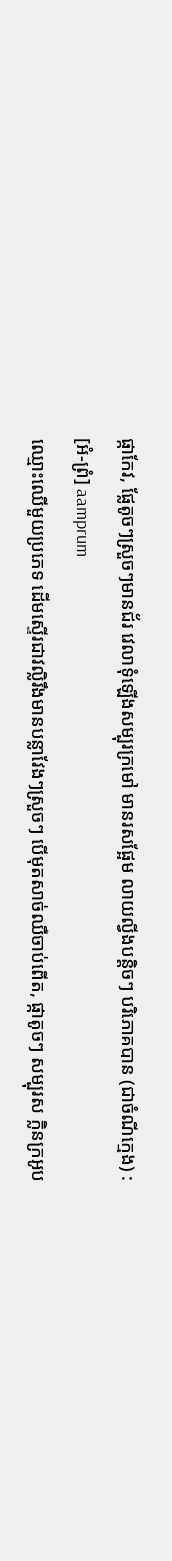ផ្កាកែវ, ផ្លែតូចៗស្រួចៗមានជ័រ វេលាទុំឡើងសម្បុរក្រមៅ មានរសផ្អែម លាយល្វីងបន្តិចៗ បរិភោគបាន (ជាចំណីក្មេង) :
[អំ-ព្រំ] aamprum
ឈ្មោះឈើមួយប្រភេទ ដើមស្ទើរជាវល្លិរឹងមានបន្លាវែងៗស្រួចៗ បើមុតសាច់ឈឺចាប់ពើត, ផ្កាតូចៗ សម្បុរស ក្លិនក្រអូប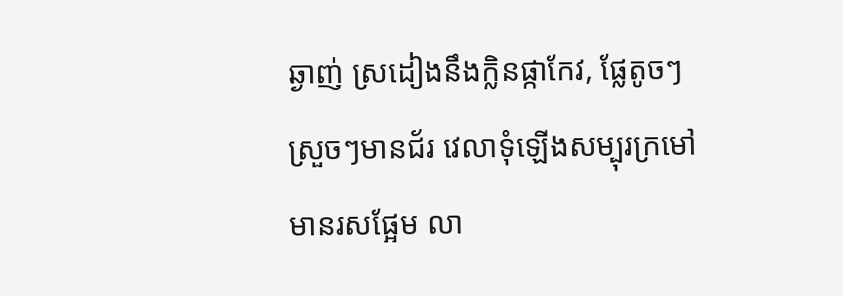ឆ្ងាញ់ ស្រដៀងនឹងក្លិនផ្កាកែវ, ផ្លែតូចៗស្រួចៗមានជ័រ វេលាទុំឡើងសម្បុរក្រមៅ មានរសផ្អែម លា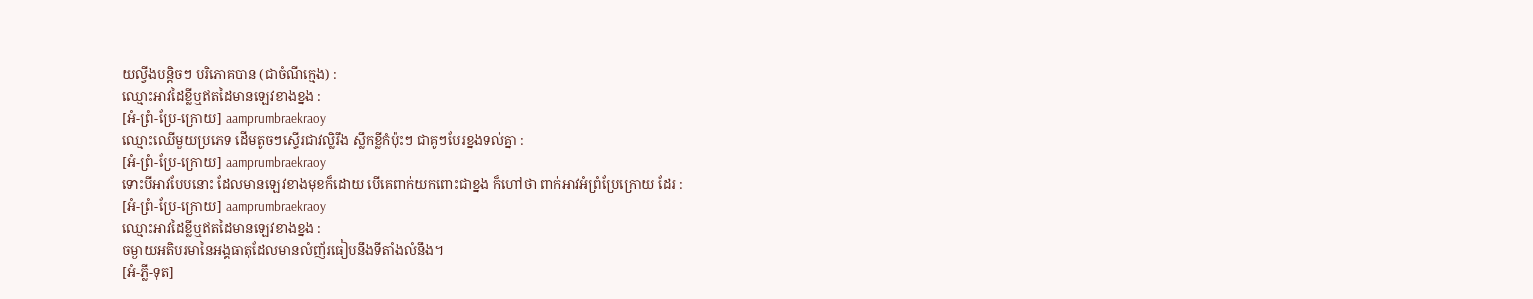យល្វីងបន្តិចៗ បរិភោគបាន (ជាចំណីក្មេង) :
ឈ្មោះអាវដៃខ្លីឬឥតដៃមានឡេវខាងខ្នង :
[អំ-ព្រំ-ប្រែ-ក្រោយ] aamprumbraekraoy
ឈ្មោះឈើមួយប្រភេទ ដើមតូចៗស្ទើរជាវល្លិរឹង ស្លឹកខ្លីកំប៉ុះៗ ជាគូៗបែរខ្នងទល់គ្នា :
[អំ-ព្រំ-ប្រែ-ក្រោយ] aamprumbraekraoy
ទោះបីអាវបែបនោះ ដែលមានឡេវខាងមុខក៏ដោយ បើគេពាក់យកពោះជាខ្នង ក៏ហៅថា ពាក់អាវអំព្រំប្រែក្រោយ ដែរ :
[អំ-ព្រំ-ប្រែ-ក្រោយ] aamprumbraekraoy
ឈ្មោះអាវដៃខ្លីឬឥតដៃមានឡេវខាងខ្នង :
ចម្ងាយអតិបរមានៃអង្គធាតុដែលមានលំញ័រធៀបនឹងទីតាំងលំនឹង។
[អំ-ភ្លី-ទុត]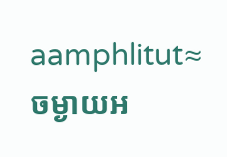aamphlitut≈
ចម្ងាយអ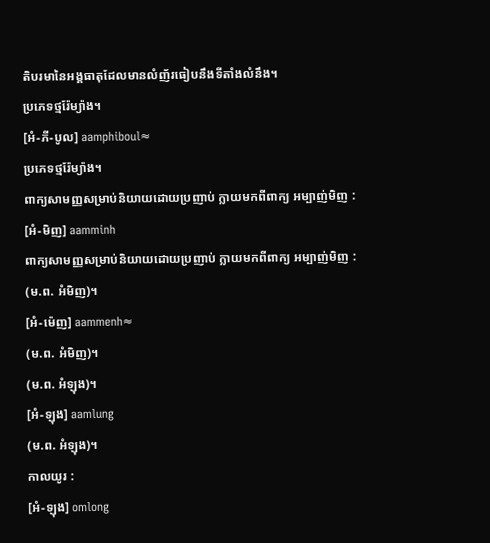តិបរមានៃអង្គធាតុដែលមានលំញ័រធៀបនឹងទីតាំងលំនឹង។
ប្រភេទថ្មរ៉ែម្យ៉ាង។
[អំ-ភី-បូល] aamphiboul≈
ប្រភេទថ្មរ៉ែម្យ៉ាង។
ពាក្យសាមញ្ញសម្រាប់និយាយដោយប្រញាប់ ក្លាយមកពីពាក្យ អម្បាញ់មិញ :
[អំ-មិញ] aamminh
ពាក្យសាមញ្ញសម្រាប់និយាយដោយប្រញាប់ ក្លាយមកពីពាក្យ អម្បាញ់មិញ :
(ម.ព. អំមិញ)។
[អំ-ម៉េញ] aammenh≈
(ម.ព. អំមិញ)។
(ម.ព. អំឡុង)។
[អំ-ឡុង] aamlung
(ម.ព. អំឡុង)។
កាលយូរ :
[អំ-ឡុង] omlong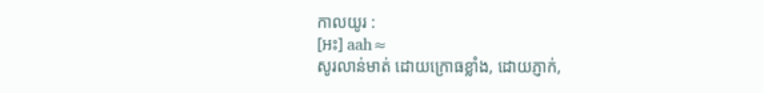កាលយូរ :
[អះ] aah≈
សូរលាន់មាត់ ដោយក្រោធខ្លាំង, ដោយភ្ញាក់,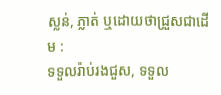ស្លន់, ភ្លាត់ ឬដោយថាជ្រួសជាដើម :
ទទួលរ៉ាប់រងជួស, ទទួល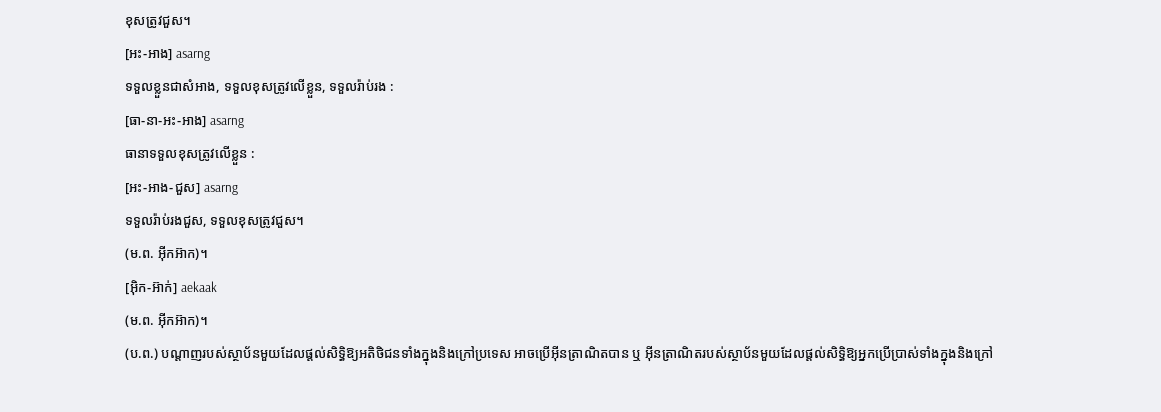ខុសត្រូវជួស។
[អះ-អាង] asarng
ទទួលខ្លួនជាសំអាង, ទទួលខុសត្រូវលើខ្លួន, ទទួលរ៉ាប់រង :
[ធា-នា-អះ-អាង] asarng
ធានាទទួលខុសត្រូវលើខ្លួន :
[អះ-អាង-ជួស] asarng
ទទួលរ៉ាប់រងជួស, ទទួលខុសត្រូវជួស។
(ម.ព. អ៊ីកអ៊ាក)។
[អ៊ិក-អ៊ាក់] aekaak
(ម.ព. អ៊ីកអ៊ាក)។
(ប.ព.) បណ្ដាញរបស់ស្ថាប័នមួយដែលផ្ដល់សិទ្ធិឱ្យអតិថិជនទាំងក្នុងនិងក្រៅប្រទេស អាចប្រើអ៊ីនត្រាណិតបាន ឬ អ៊ីនត្រាណិតរបស់ស្ថាប័នមួយដែលផ្ដល់សិទ្ធិឱ្យអ្នកប្រើប្រាស់ទាំងក្នុងនិងក្រៅ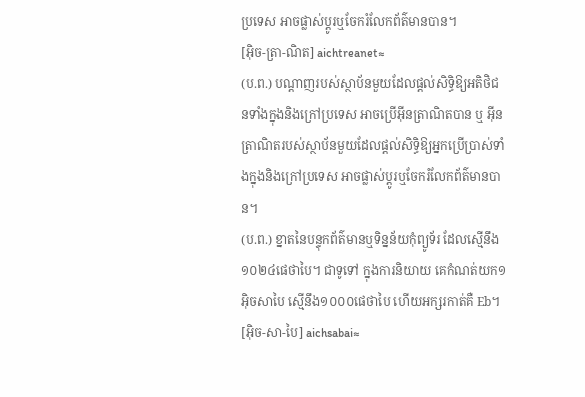ប្រទេស អាចផ្លាស់ប្ដូរឬចែករំលែកព័ត៌មានបាន។
[អ៊ិច-ត្រា-ណិត] aichtreanet≈
(ប.ព.) បណ្ដាញរបស់ស្ថាប័នមួយដែលផ្ដល់សិទ្ធិឱ្យអតិថិជនទាំងក្នុងនិងក្រៅប្រទេស អាចប្រើអ៊ីនត្រាណិតបាន ឬ អ៊ីនត្រាណិតរបស់ស្ថាប័នមួយដែលផ្ដល់សិទ្ធិឱ្យអ្នកប្រើប្រាស់ទាំងក្នុងនិងក្រៅប្រទេស អាចផ្លាស់ប្ដូរឬចែករំលែកព័ត៌មានបាន។
(ប.ព.) ខ្នាតនៃបន្ទុកព័ត៌មានឬទិន្នន័យកុំព្យូទ័រ ដែលស្មើនឹង១០២៤ផេថាបៃ។ ជាទូទៅ ក្នុងការនិយាយ គេកំណត់យក១អ៊ិចសាបៃ ស្មើនឹង១០០០ផេថាបៃ ហើយអក្សរកាត់គឺ Eb។
[អ៊ិច-សា-បៃ] aichsabai≈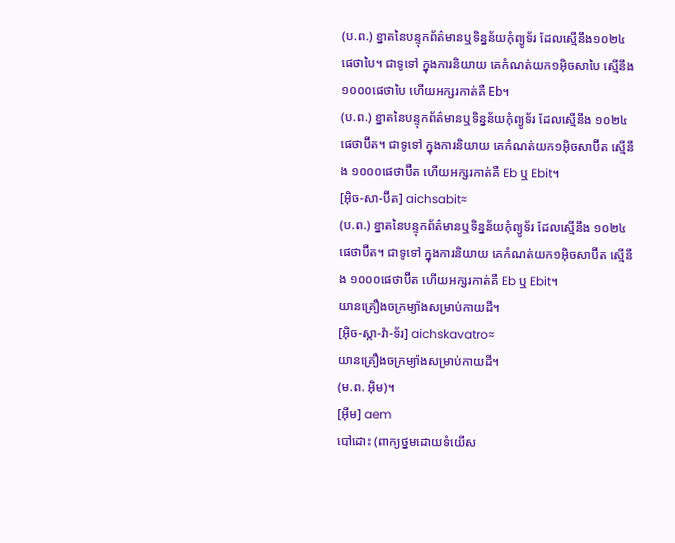(ប.ព.) ខ្នាតនៃបន្ទុកព័ត៌មានឬទិន្នន័យកុំព្យូទ័រ ដែលស្មើនឹង១០២៤ផេថាបៃ។ ជាទូទៅ ក្នុងការនិយាយ គេកំណត់យក១អ៊ិចសាបៃ ស្មើនឹង១០០០ផេថាបៃ ហើយអក្សរកាត់គឺ Eb។
(ប.ព.) ខ្នាតនៃបន្ទុកព័ត៌មានឬទិន្នន័យកុំព្យូទ័រ ដែលស្មើនឹង ១០២៤ផេថាប៊ីត។ ជាទូទៅ ក្នុងការនិយាយ គេកំណត់យក១អ៊ិចសាប៊ីត ស្មើនឹង ១០០០ផេថាប៊ីត ហើយអក្សរកាត់គឺ Eb ឬ Ebit។
[អ៊ិច-សា-ប៊ីត] aichsabit≈
(ប.ព.) ខ្នាតនៃបន្ទុកព័ត៌មានឬទិន្នន័យកុំព្យូទ័រ ដែលស្មើនឹង ១០២៤ផេថាប៊ីត។ ជាទូទៅ ក្នុងការនិយាយ គេកំណត់យក១អ៊ិចសាប៊ីត ស្មើនឹង ១០០០ផេថាប៊ីត ហើយអក្សរកាត់គឺ Eb ឬ Ebit។
យានគ្រឿងចក្រម្យ៉ាងសម្រាប់កាយដី។
[អ៊ិច-ស្កា-វ៉ា-ទ័រ] aichskavatro≈
យានគ្រឿងចក្រម្យ៉ាងសម្រាប់កាយដី។
(ម.ព. អ៊ិម)។
[អ៊ឹម] aem
បៅដោះ (ពាក្យថ្នមដោយទំយើស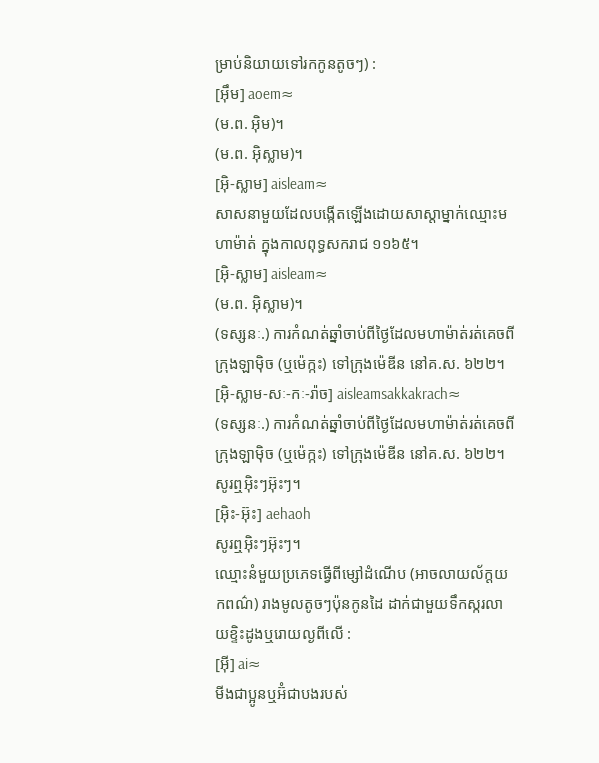ម្រាប់និយាយទៅរកកូនតូចៗ) :
[អ៊ឹម] aoem≈
(ម.ព. អ៊ិម)។
(ម.ព. អ៊ិស្លាម)។
[អ៊ិ-ស្លាម] aisleam≈
សាសនាមួយដែលបង្កើតឡើងដោយសាស្ដាម្នាក់ឈ្មោះមហាម៉ាត់ ក្នុងកាលពុទ្ធសករាជ ១១៦៥។
[អ៊ិ-ស្លាម] aisleam≈
(ម.ព. អ៊ិស្លាម)។
(ទស្សនៈ.) ការកំណត់ឆ្នាំចាប់ពីថ្ងៃដែលមហាម៉ាត់រត់គេចពីក្រុងឡាម៉ិច (ឬម៉េក្កះ) ទៅក្រុងម៉េឌីន នៅគ.ស. ៦២២។
[អ៊ិ-ស្លាម-សៈ-កៈ-រ៉ាច] aisleamsakkakrach≈
(ទស្សនៈ.) ការកំណត់ឆ្នាំចាប់ពីថ្ងៃដែលមហាម៉ាត់រត់គេចពីក្រុងឡាម៉ិច (ឬម៉េក្កះ) ទៅក្រុងម៉េឌីន នៅគ.ស. ៦២២។
សូរឮអ៊ិះៗអ៊ុះៗ។
[អ៊ិះ-អ៊ុះ] aehaoh
សូរឮអ៊ិះៗអ៊ុះៗ។
ឈ្មោះនំមួយប្រភេទធ្វើពីម្សៅដំណើប (អាចលាយល័ក្ដយកពណ៌) រាងមូលតូចៗប៉ុនកូនដៃ ដាក់ជាមួយទឹកស្ករលាយខ្ទិះដូងឬរោយល្ងពីលើ :
[អ៊ី] ai≈
មីងជាប្អូនឬអ៊ំជាបងរបស់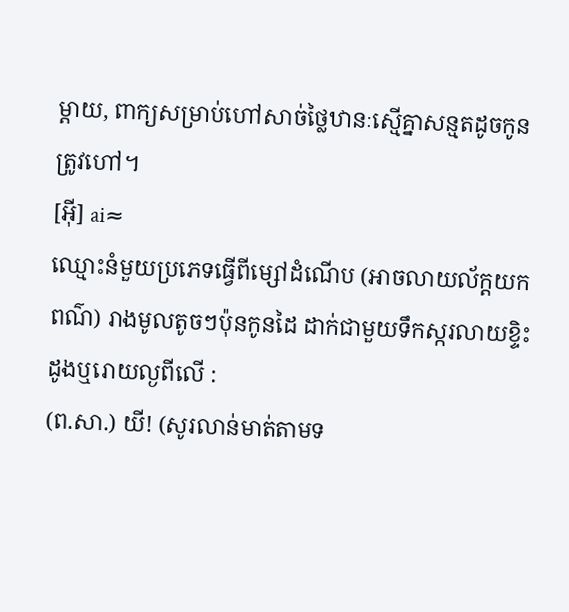ម្ដាយ, ពាក្យសម្រាប់ហៅសាច់ថ្លៃឋានៈស្មើគ្នាសន្មតដូចកូនត្រូវហៅ។
[អ៊ី] ai≈
ឈ្មោះនំមួយប្រភេទធ្វើពីម្សៅដំណើប (អាចលាយល័ក្ដយកពណ៌) រាងមូលតូចៗប៉ុនកូនដៃ ដាក់ជាមួយទឹកស្ករលាយខ្ទិះដូងឬរោយល្ងពីលើ :
(ព.សា.) យី! (សូរលាន់មាត់តាមទ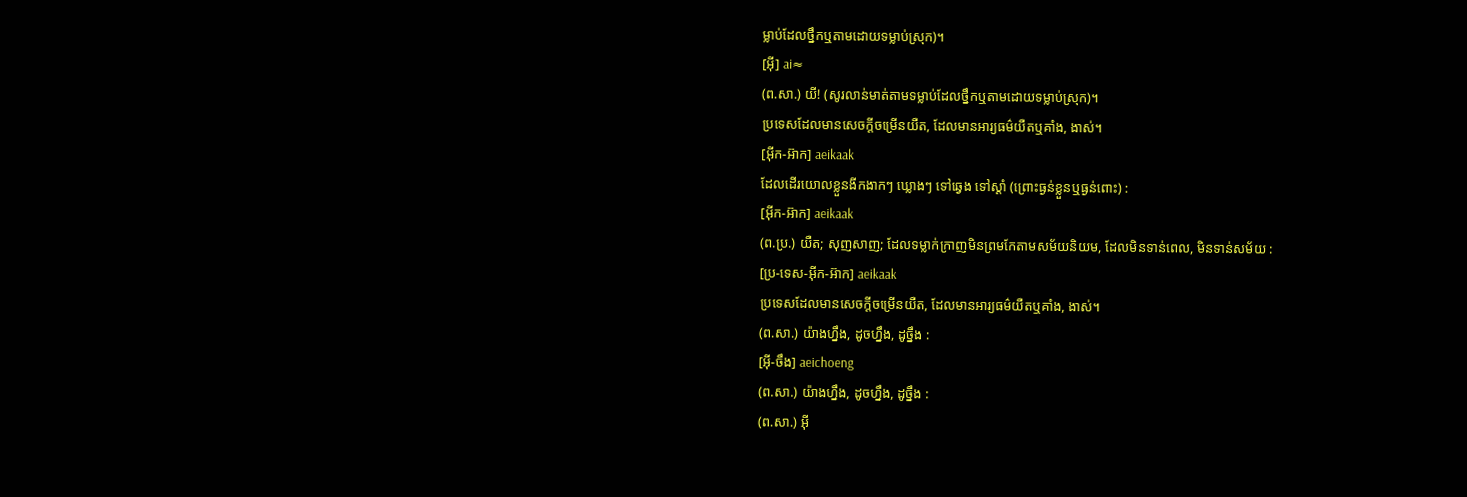ម្លាប់ដែលថ្នឹកឬតាមដោយទម្លាប់ស្រុក)។
[អ៊ី] ai≈
(ព.សា.) យី! (សូរលាន់មាត់តាមទម្លាប់ដែលថ្នឹកឬតាមដោយទម្លាប់ស្រុក)។
ប្រទេសដែលមានសេចក្ដីចម្រើនយឺត, ដែលមានអារ្យធម៌យឺតឬគាំង, ងាស់។
[អ៊ីក-អ៊ាក] aeikaak
ដែលដើរយោលខ្លួនងីកងាកៗ ឃ្លោងៗ ទៅឆ្វេង ទៅស្ដាំ (ព្រោះធ្ងន់ខ្លួនឬធ្ងន់ពោះ) :
[អ៊ីក-អ៊ាក] aeikaak
(ព.ប្រ.) យឺត; សុញសាញ; ដែលទម្លាក់ក្រាញមិនព្រមកែតាមសម័យនិយម, ដែលមិនទាន់ពេល, មិនទាន់សម័យ :
[ប្រ-ទេស-អ៊ីក-អ៊ាក] aeikaak
ប្រទេសដែលមានសេចក្ដីចម្រើនយឺត, ដែលមានអារ្យធម៌យឺតឬគាំង, ងាស់។
(ព.សា.) យ៉ាងហ្នឹង, ដូចហ្នឹង, ដូច្នឹង :
[អ៊ី-ចឹង] aeichoeng
(ព.សា.) យ៉ាងហ្នឹង, ដូចហ្នឹង, ដូច្នឹង :
(ព.សា.) អ៊ី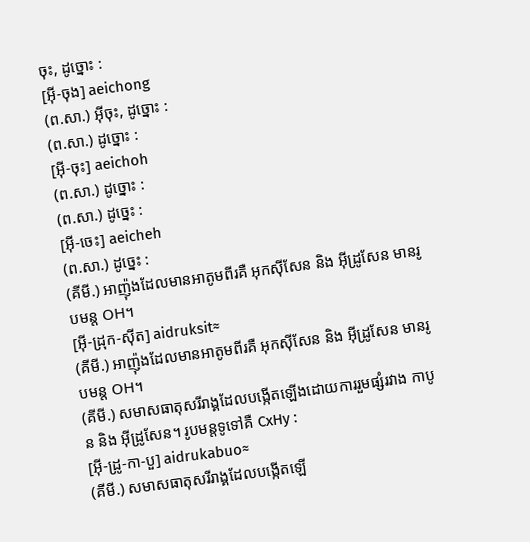ចុះ, ដូច្នោះ :
[អ៊ី-ចុង] aeichong
(ព.សា.) អ៊ីចុះ, ដូច្នោះ :
(ព.សា.) ដូច្នោះ :
[អ៊ី-ចុះ] aeichoh
(ព.សា.) ដូច្នោះ :
(ព.សា.) ដូច្នេះ :
[អ៊ី-ចេះ] aeicheh
(ព.សា.) ដូច្នេះ :
(គីមី.) អាញ៉ុងដែលមានអាតូមពីរគឺ អុកស៊ីសែន និង អ៊ីដ្រូសែន មានរូបមន្ត OH។
[អ៊ី-ដ្រុក-ស៊ីត] aidruksit≈
(គីមី.) អាញ៉ុងដែលមានអាតូមពីរគឺ អុកស៊ីសែន និង អ៊ីដ្រូសែន មានរូបមន្ត OH។
(គីមី.) សមាសធាតុសរីរាង្គដែលបង្កើតឡើងដោយការរួមផ្សំរវាង កាបូន និង អ៊ីដ្រូសែន។ រូបមន្តទូទៅគឺ CxHy :
[អ៊ី-ដ្រូ-កា-បួ] aidrukabuo≈
(គីមី.) សមាសធាតុសរីរាង្គដែលបង្កើតឡើ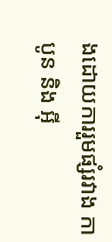ងដោយការរួមផ្សំរវាង កាបូន និង អ៊ី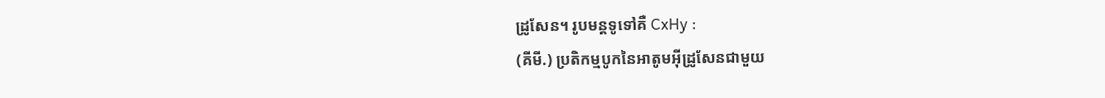ដ្រូសែន។ រូបមន្តទូទៅគឺ CxHy :
(គីមី.) ប្រតិកម្មបូកនៃអាតូមអ៊ីដ្រូសែនជាមួយ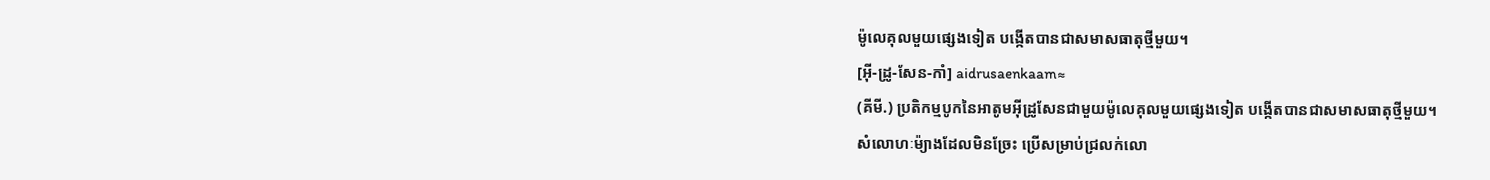ម៉ូលេគុលមួយផ្សេងទៀត បង្កើតបានជាសមាសធាតុថ្មីមួយ។
[អ៊ី-ដ្រូ-សែន-កាំ] aidrusaenkaam≈
(គីមី.) ប្រតិកម្មបូកនៃអាតូមអ៊ីដ្រូសែនជាមួយម៉ូលេគុលមួយផ្សេងទៀត បង្កើតបានជាសមាសធាតុថ្មីមួយ។
សំលោហៈម៉្យាងដែលមិនច្រែះ ប្រើសម្រាប់ជ្រលក់លោ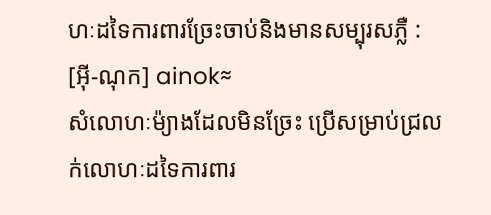ហៈដទៃការពារច្រែះចាប់និងមានសម្បុរសភ្លឺ :
[អ៊ី-ណុក] ainok≈
សំលោហៈម៉្យាងដែលមិនច្រែះ ប្រើសម្រាប់ជ្រលក់លោហៈដទៃការពារ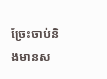ច្រែះចាប់និងមានស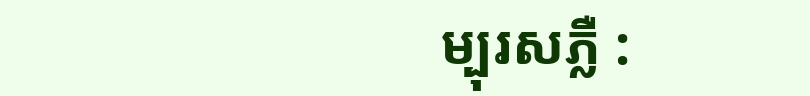ម្បុរសភ្លឺ :